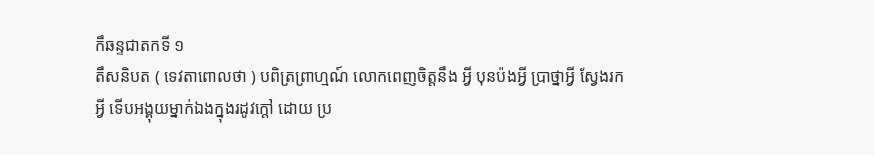កឹឆន្ទជាតកទី ១
តឹសនិបត ( ទេវតាពោលថា ) បពិត្រព្រាហ្មណ៍ លោកពេញចិត្តនឹង អ្វី បុនប៉ងអ្វី ប្រាថ្នាអ្វី ស្វែងរកអ្វី ទើបអង្គុយម្នាក់ឯងក្នុងរដូវក្តៅ ដោយ ប្រ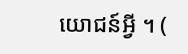យោជន៍អ្វី ។ (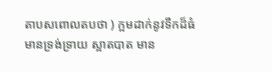តាបសពោលតបថា ) ក្អមដាក់នូវទឹកដ៏ធំ មានទ្រង់ទ្រាយ ស្អាតបាត មាន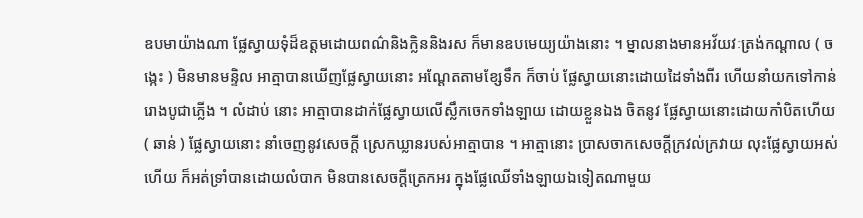ឧបមាយ៉ាងណា ផ្លែស្វាយទុំដ៏ឧត្តមដោយពណ៌និងក្លិននិងរស ក៏មានឧបមេយ្យយ៉ាងនោះ ។ ម្នាលនាងមានអវ័យវៈត្រង់កណ្តាល ( ចង្កេះ ) មិនមានមន្ទិល អាត្មាបានឃើញផ្លែស្វាយនោះ អណ្តែតតាមខ្សែទឹក ក៏ចាប់ ផ្លែស្វាយនោះដោយដៃទាំងពីរ ហើយនាំយកទៅកាន់រោងបូជាភ្លើង ។ លំដាប់ នោះ អាត្មាបានដាក់ផ្លែស្វាយលើស្លឹកចេកទាំងឡាយ ដោយខ្លួនឯង ចិតនូវ ផ្លែស្វាយនោះដោយកាំបិតហើយ ( ឆាន់ ) ផ្លែស្វាយនោះ នាំចេញនូវសេចក្តី ស្រេកឃ្លានរបស់អាត្មាបាន ។ អាត្មានោះ ប្រាសចាកសេចក្តីក្រវល់ក្រវាយ លុះផ្លែស្វាយអស់ហើយ ក៏អត់ទ្រាំបានដោយលំបាក មិនបានសេចក្តីត្រេកអរ ក្នុងផ្លែឈើទាំងឡាយឯទៀតណាមួយ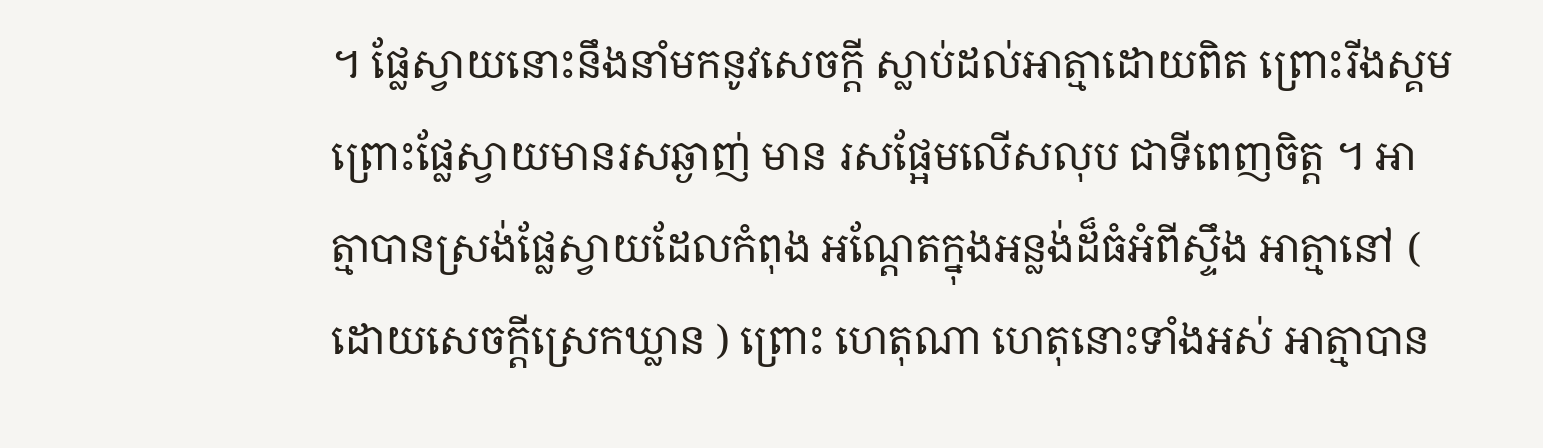។ ផ្លែស្វាយនោះនឹងនាំមកនូវសេចក្តី ស្លាប់ដល់អាត្មាដោយពិត ព្រោះរីងស្គមព្រោះផ្លែស្វាយមានរសឆ្ងាញ់ មាន រសផ្អែមលើសលុប ជាទីពេញចិត្ត ។ អាត្មាបានស្រង់ផ្លែស្វាយដែលកំពុង អណ្តែតក្នុងអន្លង់ដ៏ធំអំពីស្ទឹង អាត្មានៅ ( ដោយសេចក្តីស្រេកឃ្លាន ) ព្រោះ ហេតុណា ហេតុនោះទាំងអស់ អាត្មាបាន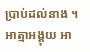ប្រាប់ដល់នាង ។ អាត្មាអង្គុយ អា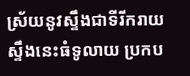ស្រ័យនូវស្ទឹងជាទីរីករាយ ស្ទឹងនេះធំទូលាយ ប្រកប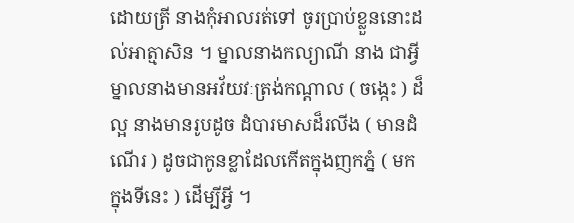ដោយត្រី នាងកុំអាលរត់ទៅ ចូរប្រាប់ខ្លួននោះដល់អាត្មាសិន ។ ម្នាលនាងកល្យាណី នាង ជាអ្វី ម្នាលនាងមានអវ័យវៈត្រង់កណ្តាល ( ចង្កេះ ) ដ៏ល្អ នាងមានរូបដូច ដំបារមាសដ៏រលីង ( មានដំណើរ ) ដូចជាកូនខ្លាដែលកើតក្នុងញកភ្នំ ( មក ក្នុងទីនេះ ) ដើម្បីអ្វី ។